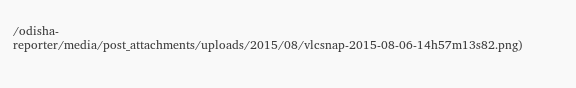/odisha-reporter/media/post_attachments/uploads/2015/08/vlcsnap-2015-08-06-14h57m13s82.png)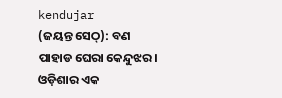kendujar
(ଜୟନ୍ତ ସେଠ୍): ବଣ ପାହାଡ ଘେରା କେନ୍ଦୁଝର। ଓଡ଼ିଶାର ଏକ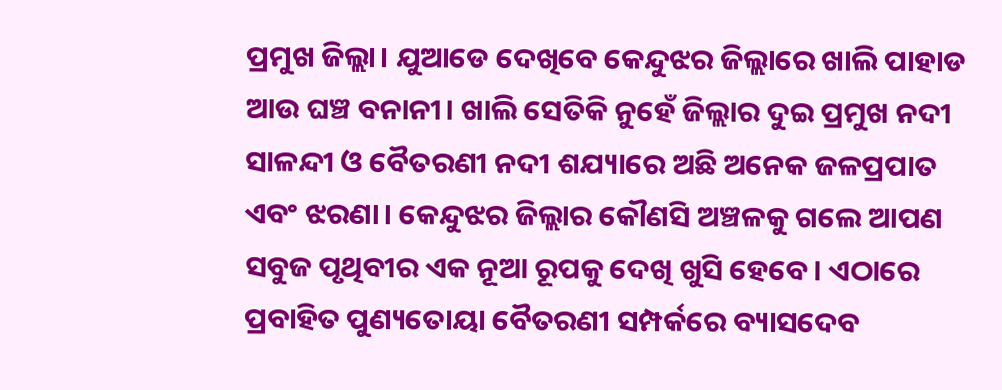ପ୍ରମୁଖ ଜିଲ୍ଲା। ଯୁଆଡେ ଦେଖିବେ କେନ୍ଦୁଝର ଜିଲ୍ଲାରେ ଖାଲି ପାହାଡ ଆଉ ଘଞ୍ଚ ବନାନୀ। ଖାଲି ସେତିକି ନୁହେଁ ଜିଲ୍ଲାର ଦୁଇ ପ୍ରମୁଖ ନଦୀ ସାଳନ୍ଦୀ ଓ ବୈତରଣୀ ନଦୀ ଶଯ୍ୟାରେ ଅଛି ଅନେକ ଜଳପ୍ରପାତ ଏବଂ ଝରଣା। କେନ୍ଦୁଝର ଜିଲ୍ଲାର କୌଣସି ଅଞ୍ଚଳକୁ ଗଲେ ଆପଣ ସବୁଜ ପୃଥିବୀର ଏକ ନୂଆ ରୂପକୁ ଦେଖି ଖୁସି ହେବେ। ଏଠାରେ ପ୍ରବାହିତ ପୁଣ୍ୟତୋୟା ବୈତରଣୀ ସମ୍ପର୍କରେ ବ୍ୟାସଦେବ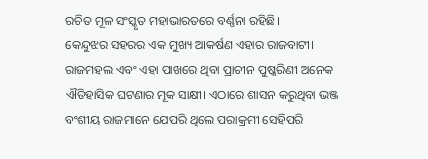ରଚିତ ମୂଳ ସଂସ୍କୃତ ମହାଭାରତରେ ବର୍ଣ୍ଣନା ରହିଛି।
କେନ୍ଦୁଝର ସହରର ଏକ ମୁଖ୍ୟ ଆକର୍ଷଣ ଏହାର ରାଜବାଟୀ। ରାଜମହଲ ଏବଂ ଏହା ପାଖରେ ଥିବା ପ୍ରାଚୀନ ପୁଷ୍କରିଣୀ ଅନେକ ଐତିହାସିକ ଘଟଣାର ମୂକ ସାକ୍ଷୀ। ଏଠାରେ ଶାସନ କରୁଥିବା ଭଞ୍ଜ ବଂଶୀୟ ରାଜମାନେ ଯେପରି ଥିଲେ ପରାକ୍ରମୀ ସେହିପରି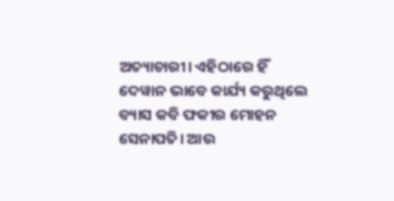ଅତ୍ୟାଚାରୀ। ଏହିଠାରେ ହିଁ ଦେୱାନ ଭାବେ କାର୍ଯ୍ୟ କରୁଥିଲେ ବ୍ୟାସ କବି ଫକୀର ମୋହନ ସେନାପତି। ଆଉ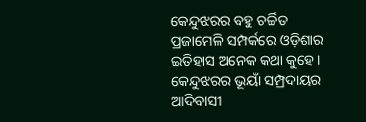କେନ୍ଦୁଝରର ବହୁ ଚର୍ଚ୍ଚିତ ପ୍ରଜାମେଳି ସମ୍ପର୍କରେ ଓଡ଼ିଶାର ଇତିହାସ ଅନେକ କଥା କୁହେ। କେନ୍ଦୁଝରର ଭୂୟାଁ ସମ୍ପ୍ରଦାୟର ଆଦିବାସୀ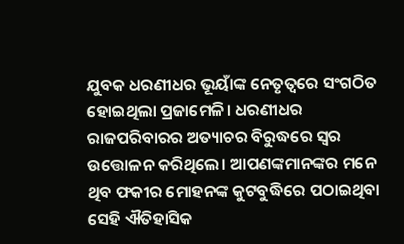ଯୁବକ ଧରଣୀଧର ଭୂୟାଁଙ୍କ ନେତୃତ୍ୱରେ ସଂଗଠିତ ହୋଇଥିଲା ପ୍ରଜାମେଳି। ଧରଣୀଧର ରାଜପରିବାରର ଅତ୍ୟାଚର ବିରୁଦ୍ଧରେ ସ୍ୱର ଉତ୍ତୋଳନ କରିଥିଲେ। ଆପଣଙ୍କମାନଙ୍କର ମନେ ଥିବ ଫକୀର ମୋହନଙ୍କ କୁଟବୁଦ୍ଧିରେ ପଠାଇଥିବା ସେହି ଐତିହାସିକ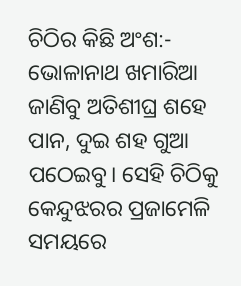ଚିଠିର କିଛି ଅଂଶ:- ଭୋଳାନାଥ ଖମାରିଆ ଜାଣିବୁ ଅତିଶୀଘ୍ର ଶହେ ପାନ, ଦୁଇ ଶହ ଗୁଆ ପଠେଇବୁ। ସେହି ଚିଠିକୁ କେନ୍ଦୁଝରର ପ୍ରଜାମେଳି ସମୟରେ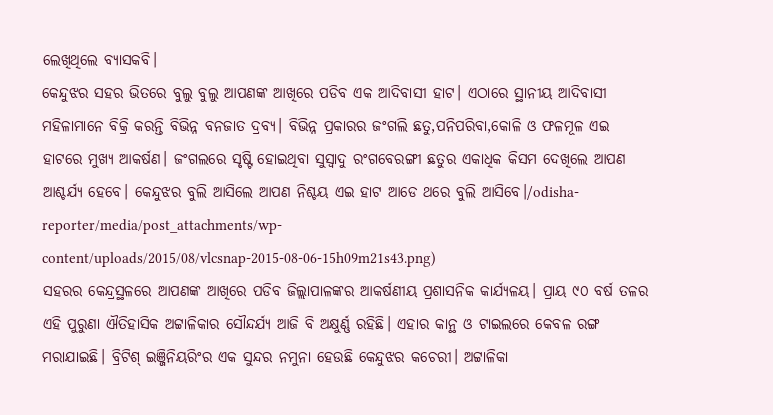ଲେଖିଥିଲେ ବ୍ୟାସକବି।
କେନ୍ଦୁଝର ସହର ଭିତରେ ବୁଲୁ ବୁଲୁ ଆପଣଙ୍କ ଆଖିରେ ପଡିବ ଏକ ଆଦିବାସୀ ହାଟ। ଏଠାରେ ସ୍ଥାନୀୟ ଆଦିବାସୀ ମହିଳାମାନେ ବିକ୍ରି କରନ୍ତି ବିଭିନ୍ନ ବନଜାତ ଦ୍ରବ୍ୟ। ବିଭିନ୍ନ ପ୍ରକାରର ଜଂଗଲି ଛତୁ,ପନିପରିବା,କୋଳି ଓ ଫଳମୂଳ ଏଇ ହାଟରେ ମୁଖ୍ୟ ଆକର୍ଷଣ। ଜଂଗଲରେ ସୃଷ୍ଟି ହୋଇଥିବା ସୁସ୍ୱାଦୁ ରଂଗବେରଙ୍ଗୀ ଛତୁର ଏକାଧିକ କିସମ ଦେଖିଲେ ଆପଣ ଆଶ୍ଚର୍ଯ୍ୟ ହେବେ। କେନ୍ଦୁଝର ବୁଲି ଆସିଲେ ଆପଣ ନିଶ୍ଚୟ ଏଇ ହାଟ ଆଡେ ଥରେ ବୁଲି ଆସିବେ।/odisha-reporter/media/post_attachments/wp-content/uploads/2015/08/vlcsnap-2015-08-06-15h09m21s43.png)
ସହରର କେନ୍ଦ୍ରସ୍ଥଳରେ ଆପଣଙ୍କ ଆଖିରେ ପଡିବ ଜିଲ୍ଲାପାଳଙ୍କର ଆକର୍ଷଣୀୟ ପ୍ରଶାସନିକ କାର୍ଯ୍ୟଳୟ। ପ୍ରାୟ ୯୦ ବର୍ଷ ତଳର ଏହି ପୁରୁଣା ଐତିହାସିକ ଅଟ୍ଟାଳିକାର ସୌନ୍ଦର୍ଯ୍ୟ ଆଜି ବି ଅକ୍ଷୁର୍ଣ୍ଣ ରହିଛି। ଏହାର କାନ୍ଥ ଓ ଟାଇଲରେ କେବଳ ରଙ୍ଗ ମରାଯାଇଛି। ବ୍ରିଟିଶ୍ ଇଞ୍ଜିନିୟରିଂର ଏକ ସୁନ୍ଦର ନମୁନା ହେଉଛି କେନ୍ଦୁଝର କଚେରୀ। ଅଟ୍ଟାଳିକା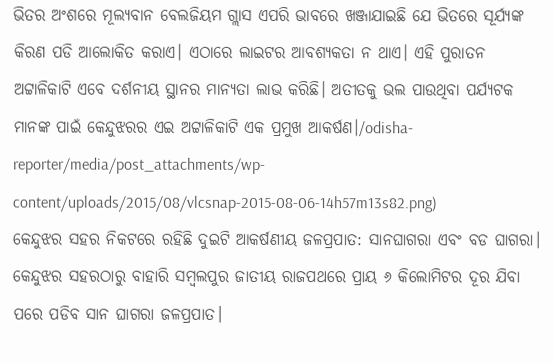ଭିତର ଅଂଶରେ ମୂଲ୍ୟବାନ ବେଲଜିୟମ ଗ୍ଲାସ ଏପରି ଭାବରେ ଖଞ୍ଜାଯାଇଛି ଯେ ଭିତରେ ସୂର୍ଯ୍ୟଙ୍କ କିରଣ ପଡି ଆଲୋକିତ କରାଏ। ଏଠାରେ ଲାଇଟର ଆବଶ୍ୟକତା ନ ଥାଏ। ଏହି ପୁରାତନ ଅଟ୍ଟାଳିକାଟି ଏବେ ଦର୍ଶନୀୟ ସ୍ଥାନର ମାନ୍ୟତା ଲାଭ କରିଛି। ଅତୀତକୁ ଭଲ ପାଉଥିବା ପର୍ଯ୍ୟଟକ ମାନଙ୍କ ପାଇଁ କେନ୍ଦୁଝରର ଏଇ ଅଟ୍ଟାଳିକାଟି ଏକ ପ୍ରମୁଖ ଆକର୍ଷଣ।/odisha-reporter/media/post_attachments/wp-content/uploads/2015/08/vlcsnap-2015-08-06-14h57m13s82.png)
କେନ୍ଦୁଝର ସହର ନିକଟରେ ରହିଛି ଦୁଇଟି ଆକର୍ଷଣୀୟ ଜଳପ୍ରପାତ: ସାନଘାଗରା ଏବଂ ବଡ ଘାଗରା। କେନ୍ଦୁଝର ସହରଠାରୁ ବାହାରି ସମ୍ବଲପୁର ଜାତୀୟ ରାଜପଥରେ ପ୍ରାୟ ୬ କିଲୋମିଟର ଦୂର ଯିବା ପରେ ପଡିବ ସାନ ଘାଗରା ଜଳପ୍ରପାତ।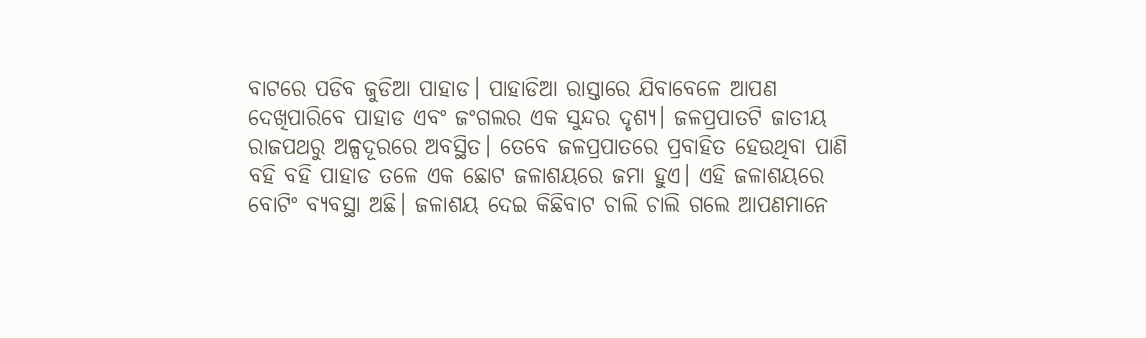ବାଟରେ ପଡିବ ଜୁଡିଆ ପାହାଡ। ପାହାଡିଆ ରାସ୍ତାରେ ଯିବାବେଳେ ଆପଣ ଦେଖିପାରିବେ ପାହାଡ ଏବଂ ଜଂଗଲର ଏକ ସୁନ୍ଦର ଦୃଶ୍ୟ। ଜଳପ୍ରପାତଟି ଜାତୀୟ ରାଜପଥରୁ ଅଳ୍ପଦୂରରେ ଅବସ୍ଥିତ। ତେବେ ଜଳପ୍ରପାତରେ ପ୍ରବାହିତ ହେଉଥିବା ପାଣି ବହି ବହି ପାହାଡ ତଳେ ଏକ ଛୋଟ ଜଳାଶୟରେ ଜମା ହୁଏ। ଏହି ଜଳାଶୟରେ ବୋଟିଂ ବ୍ୟବସ୍ଥା ଅଛି। ଜଳାଶୟ ଦେଇ କିଛିବାଟ ଚାଲି ଚାଲି ଗଲେ ଆପଣମାନେ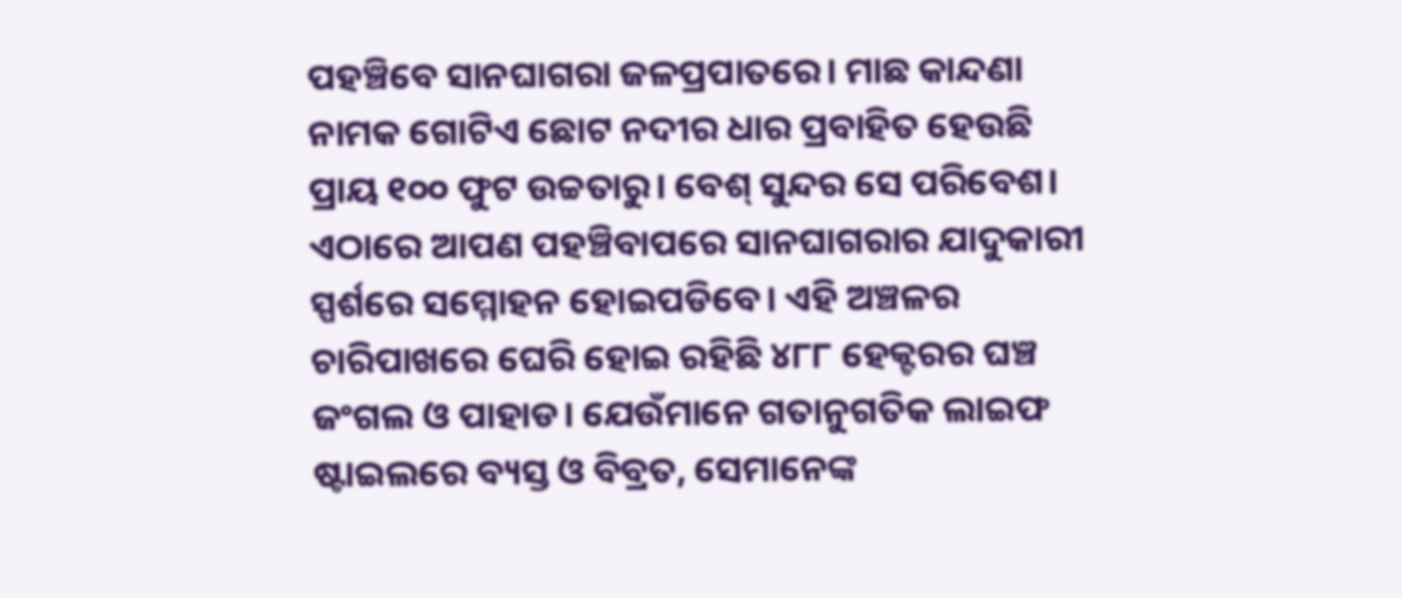ପହଞ୍ଚିବେ ସାନଘାଗରା ଜଳପ୍ରପାତରେ। ମାଛ କାନ୍ଦଣା ନାମକ ଗୋଟିଏ ଛୋଟ ନଦୀର ଧାର ପ୍ରବାହିତ ହେଉଛି ପ୍ରାୟ ୧୦୦ ଫୁଟ ଉଚ୍ଚତାରୁ। ବେଶ୍ ସୁନ୍ଦର ସେ ପରିବେଶ। ଏଠାରେ ଆପଣ ପହଞ୍ଚିବାପରେ ସାନଘାଗରାର ଯାଦୁକାରୀ ସ୍ପର୍ଶରେ ସମ୍ମୋହନ ହୋଇପଡିବେ। ଏହି ଅଞ୍ଚଳର ଚାରିପାଖରେ ଘେରି ହୋଇ ରହିଛି ୪୮୮ ହେକ୍ଟରର ଘଞ୍ଚ ଜଂଗଲ ଓ ପାହାଡ। ଯେଉଁମାନେ ଗତାନୁଗତିକ ଲାଇଫ ଷ୍ଟାଇଲରେ ବ୍ୟସ୍ତ ଓ ବିବ୍ରତ, ସେମାନେଙ୍କ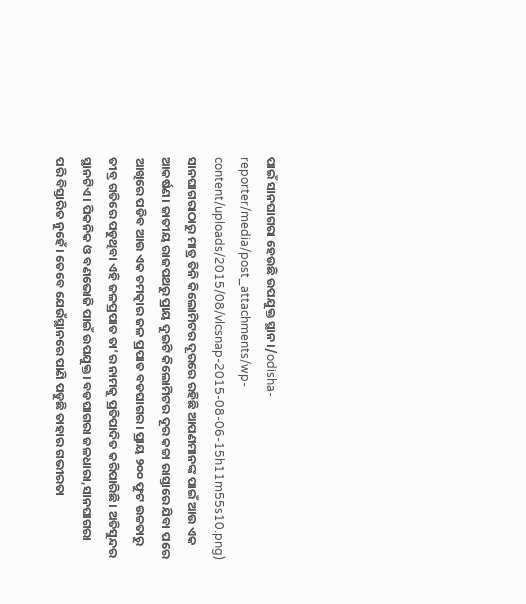ପାଇଁ ସାନଘାଗରା ହେଉଛି ଉପଯୁକ୍ତ ସ୍ଥାନ।/odisha-reporter/media/post_attachments/wp-content/uploads/2015/08/vlcsnap-2015-08-06-15h11m55s10.png)
ସାନଘାଗରାଠାରୁ ମାତ୍ର ତିନି କିଲୋମିଟର ଦୂରରେ ରହିଛି ଆପଣମାନଙ୍କ ପାଇଁ ଆଉ ଏକ ଆକର୍ଷଣ। ଜାତୀୟ ରାଜପଥରୁ ପ୍ରାୟ ଦୁଇଟି କିଲୋମିଟର ଦୂର କଚ୍ଚା ରାସ୍ତାରେ ଯିବା ପରେ ଆଖିରେ ପଡିବ ଆଉ ଏକ ଚମତ୍କାର ଜଳ ପ୍ରପାତ ବଡଘାଗର। ପ୍ରାୟ ୨୦୦ ଫୁଟ ଉଚ୍ଚତାରୁ ତୀବ୍ର ଗତିରେ ପଡୁଥିବା ଏହି ଜଳପ୍ରପାତ ତା’ର ନାମକୁ ପ୍ରତିପାଦିତ କରିପାରିଛି। ଅତିସୁନ୍ଦର ସ୍ଥାନଟିଏ। ପିକନିକ ଓ ବଣଭୋଜି ପାଇଁ ଉପଯୁକ୍ତ। ବଡଘାଗରା ଜଳଧାରା,ସାନଘାଗରା ପରି ବିସ୍ତାରିତ ନୁହେଁ। ତେବେ ଯେଉଁସ୍ଥାନରେ ପାଣି ପଡୁଛି ତାହାର ଗଭୀରତା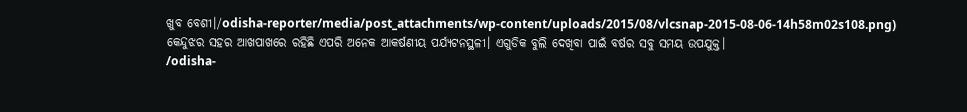ଖୁବ ବେଶୀ।/odisha-reporter/media/post_attachments/wp-content/uploads/2015/08/vlcsnap-2015-08-06-14h58m02s108.png)
କେନ୍ଦୁଝର ସହର ଆଖପାଖରେ ରହିଛି ଏପରି ଅନେକ ଆକର୍ଷଣୀୟ ପର୍ଯ୍ୟଟନସ୍ଥଳୀ। ଏଗୁଡିକ ବୁଲି ଦେଖିବା ପାଇଁ ବର୍ଷର ସବୁ ସମୟ ଉପଯୁକ୍ତ।
/odisha-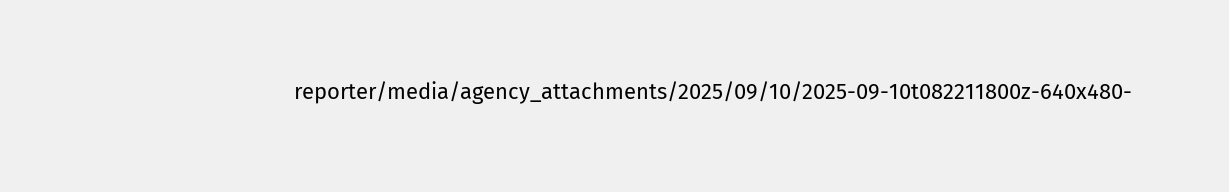reporter/media/agency_attachments/2025/09/10/2025-09-10t082211800z-640x480-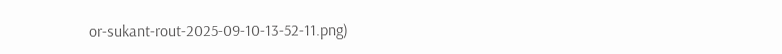or-sukant-rout-2025-09-10-13-52-11.png)